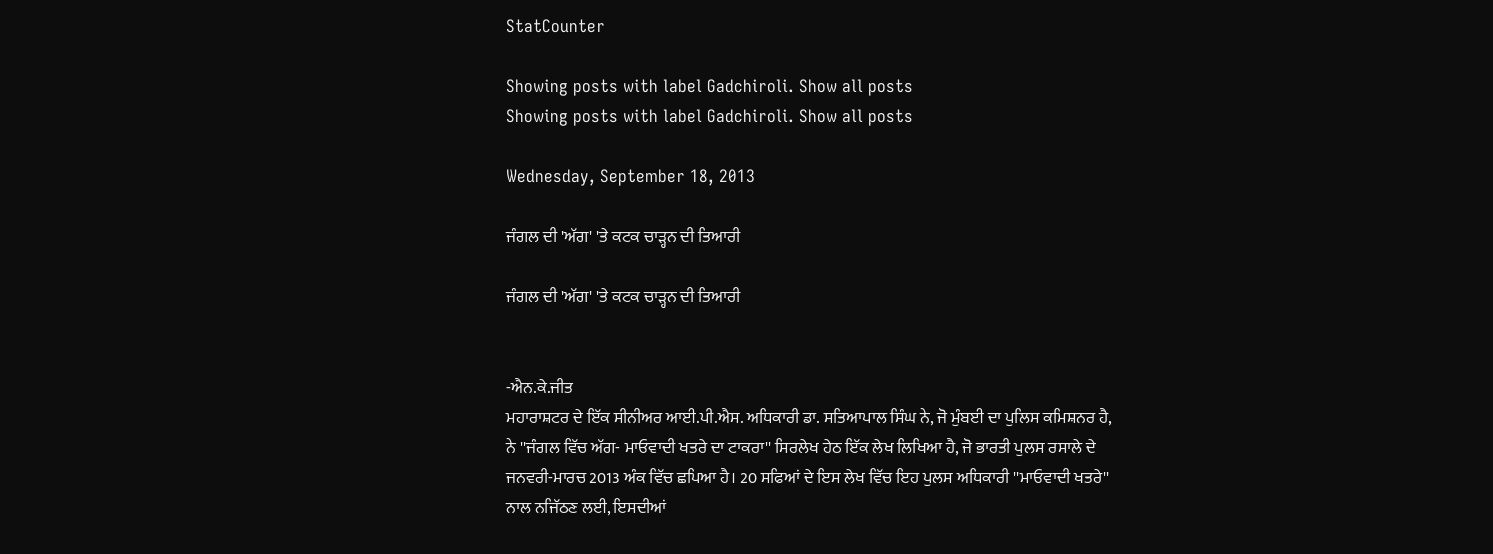StatCounter

Showing posts with label Gadchiroli. Show all posts
Showing posts with label Gadchiroli. Show all posts

Wednesday, September 18, 2013

ਜੰਗਲ ਦੀ 'ਅੱਗ' 'ਤੇ ਕਟਕ ਚਾੜ੍ਹਨ ਦੀ ਤਿਆਰੀ

ਜੰਗਲ ਦੀ 'ਅੱਗ' 'ਤੇ ਕਟਕ ਚਾੜ੍ਹਨ ਦੀ ਤਿਆਰੀ


-ਐਨ.ਕੇ.ਜੀਤ
ਮਹਾਰਾਸ਼ਟਰ ਦੇ ਇੱਕ ਸੀਨੀਅਰ ਆਈ.ਪੀ.ਐਸ. ਅਧਿਕਾਰੀ ਡਾ. ਸਤਿਆਪਾਲ ਸਿੰਘ ਨੇ, ਜੋ ਮੁੰਬਈ ਦਾ ਪੁਲਿਸ ਕਮਿਸ਼ਨਰ ਹੈ, ਨੇ ''ਜੰਗਲ ਵਿੱਚ ਅੱਗ- ਮਾਓਵਾਦੀ ਖਤਰੇ ਦਾ ਟਾਕਰਾ'' ਸਿਰਲੇਖ ਹੇਠ ਇੱਕ ਲੇਖ ਲਿਖਿਆ ਹੈ, ਜੋ ਭਾਰਤੀ ਪੁਲਸ ਰਸਾਲੇ ਦੇ ਜਨਵਰੀ-ਮਾਰਚ 2013 ਅੰਕ ਵਿੱਚ ਛਪਿਆ ਹੈ। 20 ਸਫਿਆਂ ਦੇ ਇਸ ਲੇਖ ਵਿੱਚ ਇਹ ਪੁਲਸ ਅਧਿਕਾਰੀ ''ਮਾਓਵਾਦੀ ਖਤਰੇ'' ਨਾਲ ਨਜਿੱਠਣ ਲਈ, ਇਸਦੀਆਂ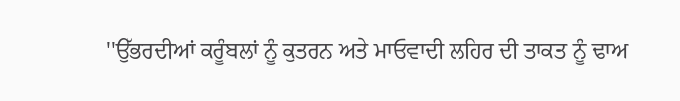''ਉੱਭਰਦੀਆਂ ਕਰੂੰਬਲਾਂ ਨੂੰ ਕੁਤਰਨ ਅਤੇ ਮਾਓਵਾਦੀ ਲਹਿਰ ਦੀ ਤਾਕਤ ਨੂੰ ਢਾਅ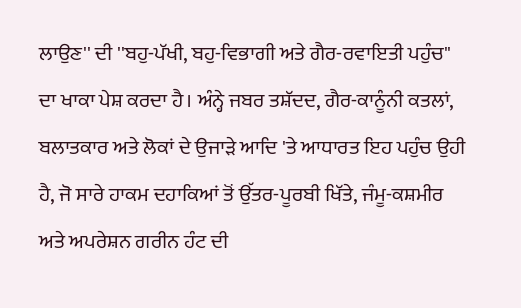ਲਾਉਣ'' ਦੀ ''ਬਹੁ-ਪੱਖੀ, ਬਹੁ-ਵਿਭਾਗੀ ਅਤੇ ਗੈਰ-ਰਵਾਇਤੀ ਪਹੁੰਚ'' ਦਾ ਖਾਕਾ ਪੇਸ਼ ਕਰਦਾ ਹੈ। ਅੰਨ੍ਹੇ ਜਬਰ ਤਸ਼ੱਦਦ, ਗੈਰ-ਕਾਨੂੰਨੀ ਕਤਲਾਂ, ਬਲਾਤਕਾਰ ਅਤੇ ਲੋਕਾਂ ਦੇ ਉਜਾੜੇ ਆਦਿ 'ਤੇ ਆਧਾਰਤ ਇਹ ਪਹੁੰਚ ਉਹੀ ਹੈ, ਜੋ ਸਾਰੇ ਹਾਕਮ ਦਹਾਕਿਆਂ ਤੋਂ ਉੱਤਰ-ਪੂਰਬੀ ਖਿੱਤੇ, ਜੰਮੂ-ਕਸ਼ਮੀਰ ਅਤੇ ਅਪਰੇਸ਼ਨ ਗਰੀਨ ਹੰਟ ਦੀ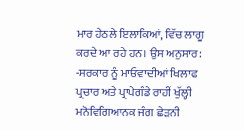ਮਾਰ ਹੇਠਲੇ ਇਲਾਕਿਆਂ, ਵਿੱਚ ਲਾਗੂ ਕਰਦੇ ਆ ਰਹੇ ਹਨ। ਉਸ ਅਨੁਸਾਰ:
-ਸਰਕਾਰ ਨੂੰ ਮਾਓਵਾਦੀਆਂ ਖਿਲਾਫ ਪ੍ਰਚਾਰ ਅਤੇ ਪ੍ਰਾਪੇਗੰਡੇ ਰਾਹੀਂ ਖੁੱਲ੍ਹੀ ਮਨੋਵਿਗਿਆਨਕ ਜੰਗ ਛੇੜਨੀ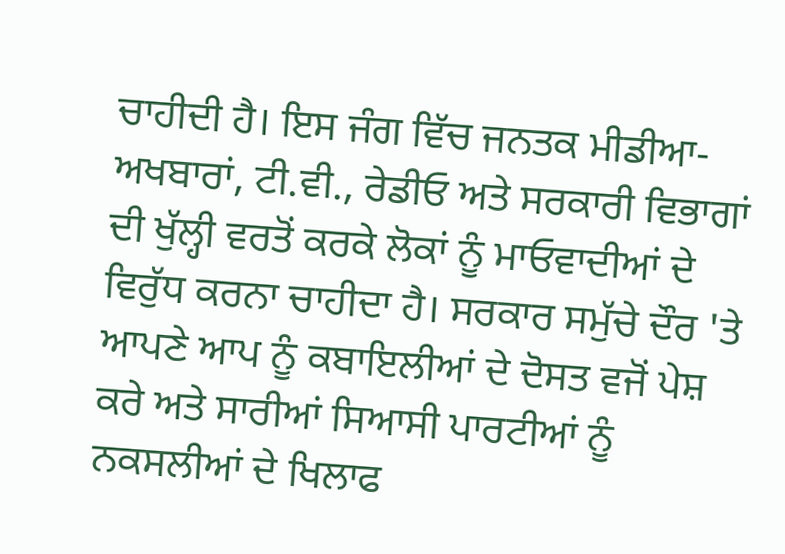ਚਾਹੀਦੀ ਹੈ। ਇਸ ਜੰਗ ਵਿੱਚ ਜਨਤਕ ਮੀਡੀਆ- ਅਖਬਾਰਾਂ, ਟੀ.ਵੀ., ਰੇਡੀਓ ਅਤੇ ਸਰਕਾਰੀ ਵਿਭਾਗਾਂ ਦੀ ਖੁੱਲ੍ਹੀ ਵਰਤੋਂ ਕਰਕੇ ਲੋਕਾਂ ਨੂੰ ਮਾਓਵਾਦੀਆਂ ਦੇ ਵਿਰੁੱਧ ਕਰਨਾ ਚਾਹੀਦਾ ਹੈ। ਸਰਕਾਰ ਸਮੁੱਚੇ ਦੌਰ 'ਤੇ ਆਪਣੇ ਆਪ ਨੂੰ ਕਬਾਇਲੀਆਂ ਦੇ ਦੋਸਤ ਵਜੋਂ ਪੇਸ਼ ਕਰੇ ਅਤੇ ਸਾਰੀਆਂ ਸਿਆਸੀ ਪਾਰਟੀਆਂ ਨੂੰ ਨਕਸਲੀਆਂ ਦੇ ਖਿਲਾਫ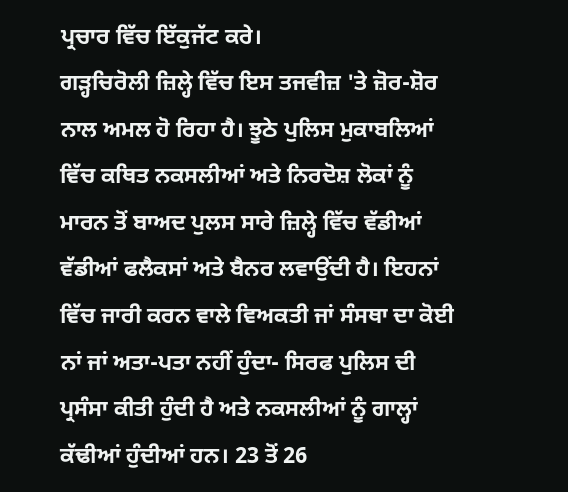ਪ੍ਰਚਾਰ ਵਿੱਚ ਇੱਕੁਜੱਟ ਕਰੇ।
ਗੜ੍ਹਚਿਰੋਲੀ ਜ਼ਿਲ੍ਹੇ ਵਿੱਚ ਇਸ ਤਜਵੀਜ਼ 'ਤੇ ਜ਼ੋਰ-ਸ਼ੋਰ ਨਾਲ ਅਮਲ ਹੋ ਰਿਹਾ ਹੈ। ਝੂਠੇ ਪੁਲਿਸ ਮੁਕਾਬਲਿਆਂ ਵਿੱਚ ਕਥਿਤ ਨਕਸਲੀਆਂ ਅਤੇ ਨਿਰਦੋਸ਼ ਲੋਕਾਂ ਨੂੰ ਮਾਰਨ ਤੋਂ ਬਾਅਦ ਪੁਲਸ ਸਾਰੇ ਜ਼ਿਲ੍ਹੇ ਵਿੱਚ ਵੱਡੀਆਂ ਵੱਡੀਆਂ ਫਲੈਕਸਾਂ ਅਤੇ ਬੈਨਰ ਲਵਾਉਂਦੀ ਹੈ। ਇਹਨਾਂ ਵਿੱਚ ਜਾਰੀ ਕਰਨ ਵਾਲੇ ਵਿਅਕਤੀ ਜਾਂ ਸੰਸਥਾ ਦਾ ਕੋਈ ਨਾਂ ਜਾਂ ਅਤਾ-ਪਤਾ ਨਹੀਂ ਹੁੰਦਾ- ਸਿਰਫ ਪੁਲਿਸ ਦੀ ਪ੍ਰਸੰਸਾ ਕੀਤੀ ਹੁੰਦੀ ਹੈ ਅਤੇ ਨਕਸਲੀਆਂ ਨੂੰ ਗਾਲ੍ਹਾਂ ਕੱਢੀਆਂ ਹੁੰਦੀਆਂ ਹਨ। 23 ਤੋਂ 26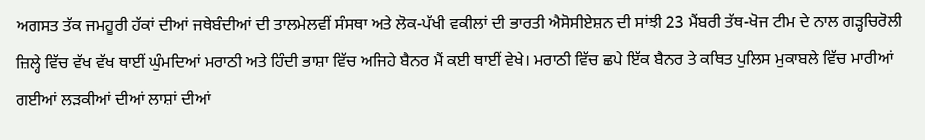ਅਗਸਤ ਤੱਕ ਜਮਹੂਰੀ ਹੱਕਾਂ ਦੀਆਂ ਜਥੇਬੰਦੀਆਂ ਦੀ ਤਾਲਮੇਲਵੀਂ ਸੰਸਥਾ ਅਤੇ ਲੋਕ-ਪੱਖੀ ਵਕੀਲਾਂ ਦੀ ਭਾਰਤੀ ਐਸੋਸੀਏਸ਼ਨ ਦੀ ਸਾਂਝੀ 23 ਮੈਂਬਰੀ ਤੱਥ-ਖੋਜ ਟੀਮ ਦੇ ਨਾਲ ਗੜ੍ਹਚਿਰੋਲੀ ਜ਼ਿਲ੍ਹੇ ਵਿੱਚ ਵੱਖ ਵੱਖ ਥਾਈਂ ਘੁੰਮਦਿਆਂ ਮਰਾਠੀ ਅਤੇ ਹਿੰਦੀ ਭਾਸ਼ਾ ਵਿੱਚ ਅਜਿਹੇ ਬੈਨਰ ਮੈਂ ਕਈ ਥਾਈਂ ਵੇਖੇ। ਮਰਾਠੀ ਵਿੱਚ ਛਪੇ ਇੱਕ ਬੈਨਰ ਤੇ ਕਥਿਤ ਪੁਲਿਸ ਮੁਕਾਬਲੇ ਵਿੱਚ ਮਾਰੀਆਂ ਗਈਆਂ ਲੜਕੀਆਂ ਦੀਆਂ ਲਾਸ਼ਾਂ ਦੀਆਂ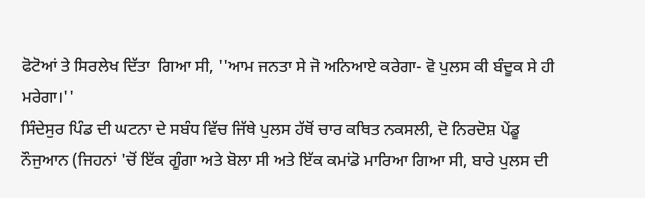ਫੋਟੋਆਂ ਤੇ ਸਿਰਲੇਖ ਦਿੱਤਾ  ਗਿਆ ਸੀ, ''ਆਮ ਜਨਤਾ ਸੇ ਜੋ ਅਨਿਆਏ ਕਰੇਗਾ- ਵੋ ਪੁਲਸ ਕੀ ਬੰਦੂਕ ਸੇ ਹੀ ਮਰੇਗਾ।''
ਸਿੰਦੇਸੁਰ ਪਿੰਡ ਦੀ ਘਟਨਾ ਦੇ ਸਬੰਧ ਵਿੱਚ ਜਿੱਥੇ ਪੁਲਸ ਹੱਥੋਂ ਚਾਰ ਕਥਿਤ ਨਕਸਲੀ, ਦੋ ਨਿਰਦੋਸ਼ ਪੇਂਡੂ ਨੌਜੁਆਨ (ਜਿਹਨਾਂ 'ਚੋਂ ਇੱਕ ਗੂੰਗਾ ਅਤੇ ਬੋਲਾ ਸੀ ਅਤੇ ਇੱਕ ਕਮਾਂਡੋ ਮਾਰਿਆ ਗਿਆ ਸੀ, ਬਾਰੇ ਪੁਲਸ ਦੀ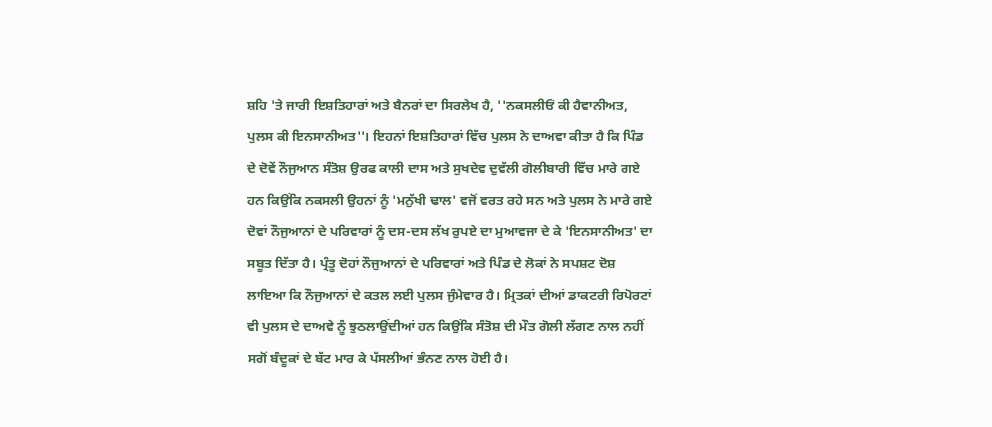ਸ਼ਹਿ 'ਤੇ ਜਾਰੀ ਇਸ਼ਤਿਹਾਰਾਂ ਅਤੇ ਬੈਨਰਾਂ ਦਾ ਸਿਰਲੇਖ ਹੈ, ''ਨਕਸਲੀਓਂ ਕੀ ਹੈਵਾਨੀਅਤ, ਪੁਲਸ ਕੀ ਇਨਸਾਨੀਅਤ''। ਇਹਨਾਂ ਇਸ਼ਤਿਹਾਰਾਂ ਵਿੱਚ ਪੁਲਸ ਨੇ ਦਾਅਵਾ ਕੀਤਾ ਹੈ ਕਿ ਪਿੰਡ ਦੇ ਦੋਵੇਂ ਨੌਜੁਆਨ ਸੰਤੋਸ਼ ਉਰਫ ਕਾਲੀ ਦਾਸ ਅਤੇ ਸੁਖਦੇਵ ਦੁਵੱਲੀ ਗੋਲੀਬਾਰੀ ਵਿੱਚ ਮਾਰੇ ਗਏ ਹਨ ਕਿਉਂਕਿ ਨਕਸਲੀ ਉਹਨਾਂ ਨੂੰ 'ਮਨੁੱਖੀ ਢਾਲ' ਵਜੋਂ ਵਰਤ ਰਹੇ ਸਨ ਅਤੇ ਪੁਲਸ ਨੇ ਮਾਰੇ ਗਏ ਦੋਵਾਂ ਨੌਜੁਆਨਾਂ ਦੇ ਪਰਿਵਾਰਾਂ ਨੂੰ ਦਸ-ਦਸ ਲੱਖ ਰੁਪਏ ਦਾ ਮੁਆਵਜਾ ਦੇ ਕੇ 'ਇਨਸਾਨੀਅਤ' ਦਾ ਸਬੂਤ ਦਿੱਤਾ ਹੈ। ਪ੍ਰੰਤੂ ਦੋਹਾਂ ਨੌਜੁਆਨਾਂ ਦੇ ਪਰਿਵਾਰਾਂ ਅਤੇ ਪਿੰਡ ਦੇ ਲੋਕਾਂ ਨੇ ਸਪਸ਼ਟ ਦੋਸ਼ ਲਾਇਆ ਕਿ ਨੌਜੁਆਨਾਂ ਦੇ ਕਤਲ ਲਈ ਪੁਲਸ ਜੁੰਮੇਵਾਰ ਹੈ। ਮ੍ਰਿਤਕਾਂ ਦੀਆਂ ਡਾਕਟਰੀ ਰਿਪੋਰਟਾਂ ਵੀ ਪੁਲਸ ਦੇ ਦਾਅਵੇ ਨੂੰ ਝੁਠਲਾਉਂਦੀਆਂ ਹਨ ਕਿਉਂਕਿ ਸੰਤੋਸ਼ ਦੀ ਮੌਤ ਗੋਲੀ ਲੱਗਣ ਨਾਲ ਨਹੀਂ ਸਗੋਂ ਬੰਦੂਕਾਂ ਦੇ ਬੱਟ ਮਾਰ ਕੇ ਪੱਸਲੀਆਂ ਭੰਨਣ ਨਾਲ ਹੋਈ ਹੈ।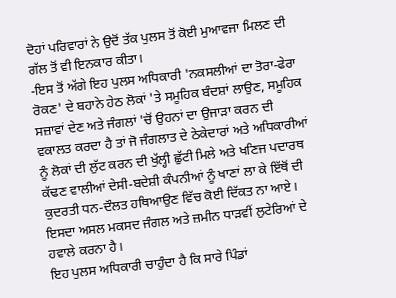ਦੋਹਾਂ ਪਰਿਵਾਰਾਂ ਨੇ ਉਦੋਂ ਤੱਕ ਪੁਲਸ ਤੋਂ ਕੋਈ ਮੁਆਵਜਾ ਮਿਲਣ ਦੀ ਗੱਲ ਤੋਂ ਵੀ ਇਨਕਾਰ ਕੀਤਾ।
-ਇਸ ਤੋਂ ਅੱਗੇ ਇਹ ਪੁਲਸ ਅਧਿਕਾਰੀ 'ਨਕਸਲੀਆਂ ਦਾ ਤੋਰਾ-ਫੇਰਾ ਰੋਕਣ' ਦੇ ਬਹਾਨੇ ਹੇਠ ਲੋਕਾਂ 'ਤੇ ਸਮੂਹਿਕ ਬੰਦਸ਼ਾਂ ਲਾਉਣ, ਸਮੂਹਿਕ ਸਜ਼ਾਵਾਂ ਦੇਣ ਅਤੇ ਜੰਗਲਾਂ 'ਚੋਂ ਉਹਨਾਂ ਦਾ ਉਜਾੜਾ ਕਰਨ ਦੀ ਵਕਾਲਤ ਕਰਦਾ ਹੈ ਤਾਂ ਜੋ ਜੰਗਲਾਤ ਦੇ ਠੇਕੇਦਾਰਾਂ ਅਤੇ ਅਧਿਕਾਰੀਆਂ ਨੂੰ ਲੋਕਾਂ ਦੀ ਲੁੱਟ ਕਰਨ ਦੀ ਖੁੱਲ੍ਹੀ ਛੁੱਟੀ ਮਿਲੇ ਅਤੇ ਖਣਿਜ ਪਦਾਰਥ ਕੱਢਣ ਵਾਲੀਆਂ ਦੇਸੀ-ਬਦੇਸ਼ੀ ਕੰਪਨੀਆਂ ਨੂੰ ਖਾਣਾਂ ਲਾ ਕੇ ਇੱਥੋਂ ਦੀ ਕੁਦਰਤੀ ਧਨ-ਦੌਲਤ ਹਥਿਆਉਣ ਵਿੱਚ ਕੋਈ ਦਿੱਕਤ ਨਾ ਆਏ। ਇਸਦਾ ਅਸਲ ਮਕਸਦ ਜੰਗਲ ਅਤੇ ਜ਼ਮੀਨ ਧਾੜਵੀਂ ਲੁਟੇਰਿਆਂ ਦੇ ਹਵਾਲੇ ਕਰਨਾ ਹੈ।
ਇਹ ਪੁਲਸ ਅਧਿਕਾਰੀ ਚਾਹੁੰਦਾ ਹੈ ਕਿ ਸਾਰੇ ਪਿੰਡਾਂ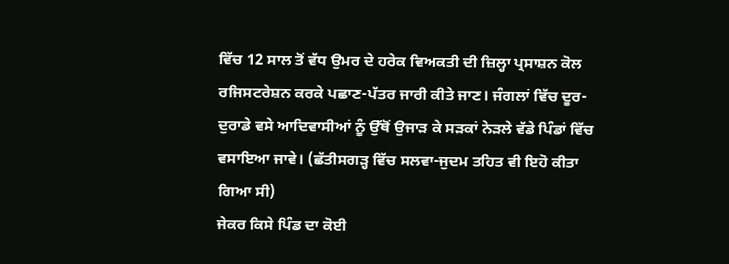ਵਿੱਚ 12 ਸਾਲ ਤੋਂ ਵੱਧ ਉਮਰ ਦੇ ਹਰੇਕ ਵਿਅਕਤੀ ਦੀ ਜ਼ਿਲ੍ਹਾ ਪ੍ਰਸਾਸ਼ਨ ਕੋਲ ਰਜਿਸਟਰੇਸ਼ਨ ਕਰਕੇ ਪਛਾਣ-ਪੱਤਰ ਜਾਰੀ ਕੀਤੇ ਜਾਣ। ਜੰਗਲਾਂ ਵਿੱਚ ਦੂਰ-ਦੁਰਾਡੇ ਵਸੇ ਆਦਿਵਾਸੀਆਂ ਨੂੰ ਉੱਥੋਂ ਉਜਾੜ ਕੇ ਸੜਕਾਂ ਨੇੜਲੇ ਵੱਡੇ ਪਿੰਡਾਂ ਵਿੱਚ ਵਸਾਇਆ ਜਾਵੇ। (ਛੱਤੀਸਗੜ੍ਹ ਵਿੱਚ ਸਲਵਾ-ਜੁਦਮ ਤਹਿਤ ਵੀ ਇਹੋ ਕੀਤਾ ਗਿਆ ਸੀ)
ਜੇਕਰ ਕਿਸੇ ਪਿੰਡ ਦਾ ਕੋਈ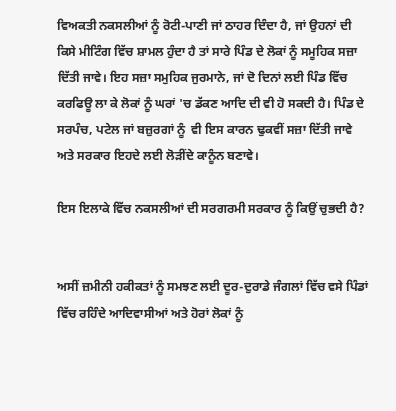ਵਿਅਕਤੀ ਨਕਸਲੀਆਂ ਨੂੰ ਰੋਟੀ-ਪਾਣੀ ਜਾਂ ਠਾਹਰ ਦਿੰਦਾ ਹੈ, ਜਾਂ ਉਹਨਾਂ ਦੀ ਕਿਸੇ ਮੀਟਿੰਗ ਵਿੱਚ ਸ਼ਾਮਲ ਹੁੰਦਾ ਹੈ ਤਾਂ ਸਾਰੇ ਪਿੰਡ ਦੇ ਲੋਕਾਂ ਨੂੰ ਸਮੂਹਿਕ ਸਜ਼ਾ ਦਿੱਤੀ ਜਾਵੇ। ਇਹ ਸਜ਼ਾ ਸਮੁਹਿਕ ਜੁਰਮਾਨੇ, ਜਾਂ ਦੋ ਦਿਨਾਂ ਲਈ ਪਿੰਡ ਵਿੱਚ ਕਰਫਿਊ ਲਾ ਕੇ ਲੋਕਾਂ ਨੂੰ ਘਰਾਂ 'ਚ ਡੱਕਣ ਆਦਿ ਦੀ ਵੀ ਹੋ ਸਕਦੀ ਹੈ। ਪਿੰਡ ਦੇ ਸਰਪੰਚ, ਪਟੇਲ ਜਾਂ ਬਜ਼ੁਰਗਾਂ ਨੂੰ  ਵੀ ਇਸ ਕਾਰਨ ਢੁਕਵੀਂ ਸਜ਼ਾ ਦਿੱਤੀ ਜਾਵੇ ਅਤੇ ਸਰਕਾਰ ਇਹਦੇ ਲਈ ਲੋੜੀਂਦੇ ਕਾਨੂੰਨ ਬਣਾਵੇ।

ਇਸ ਇਲਾਕੇ ਵਿੱਚ ਨਕਸਲੀਆਂ ਦੀ ਸਰਗਰਮੀ ਸਰਕਾਰ ਨੂੰ ਕਿਉਂ ਚੁਭਦੀ ਹੈ?


ਅਸੀਂ ਜ਼ਮੀਨੀ ਹਕੀਕਤਾਂ ਨੂੰ ਸਮਝਣ ਲਈ ਦੂਰ-ਦੁਰਾਡੇ ਜੰਗਲਾਂ ਵਿੱਚ ਵਸੇ ਪਿੰਡਾਂ ਵਿੱਚ ਰਹਿੰਦੇ ਆਦਿਵਾਸੀਆਂ ਅਤੇ ਹੋਰਾਂ ਲੋਕਾਂ ਨੂੰ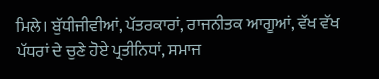ਮਿਲੇ। ਬੁੱਧੀਜੀਵੀਆਂ, ਪੱਤਰਕਾਰਾਂ, ਰਾਜਨੀਤਕ ਆਗੂਆਂ, ਵੱਖ ਵੱਖ ਪੱਧਰਾਂ ਦੇ ਚੁਣੇ ਹੋਏ ਪ੍ਰਤੀਨਿਧਾਂ, ਸਮਾਜ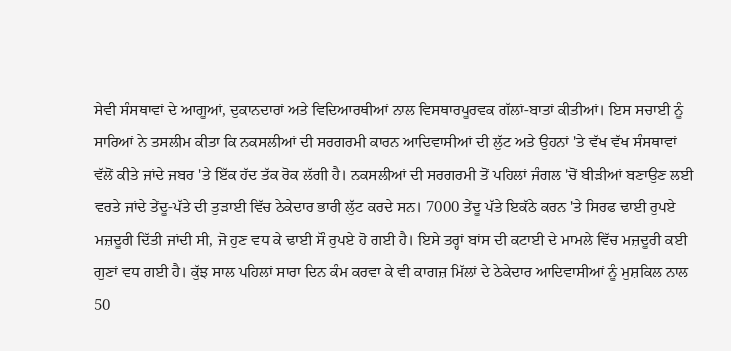ਸੇਵੀ ਸੰਸਥਾਵਾਂ ਦੇ ਆਗੂਆਂ, ਦੁਕਾਨਦਾਰਾਂ ਅਤੇ ਵਿਦਿਆਰਥੀਆਂ ਨਾਲ ਵਿਸਥਾਰਪੂਰਵਕ ਗੱਲਾਂ-ਬਾਤਾਂ ਕੀਤੀਆਂ। ਇਸ ਸਚਾਈ ਨੂੰ ਸਾਰਿਆਂ ਨੇ ਤਸਲੀਮ ਕੀਤਾ ਕਿ ਨਕਸਲੀਆਂ ਦੀ ਸਰਗਰਮੀ ਕਾਰਨ ਆਦਿਵਾਸੀਆਂ ਦੀ ਲੁੱਟ ਅਤੇ ਉਹਨਾਂ 'ਤੇ ਵੱਖ ਵੱਖ ਸੰਸਥਾਵਾਂ ਵੱਲੋਂ ਕੀਤੇ ਜਾਂਦੇ ਜਬਰ 'ਤੇ ਇੱਕ ਹੱਦ ਤੱਕ ਰੋਕ ਲੱਗੀ ਹੈ। ਨਕਸਲੀਆਂ ਦੀ ਸਰਗਰਮੀ ਤੋਂ ਪਹਿਲਾਂ ਜੰਗਲ 'ਚੋਂ ਬੀੜੀਆਂ ਬਣਾਉਣ ਲਈ ਵਰਤੇ ਜਾਂਦੇ ਤੇਂਦੂ-ਪੱਤੇ ਦੀ ਤੁੜਾਈ ਵਿੱਚ ਠੇਕੇਦਾਰ ਭਾਰੀ ਲੁੱਟ ਕਰਦੇ ਸਨ। 7000 ਤੇਂਦੂ ਪੱਤੇ ਇਕੱਠੇ ਕਰਨ 'ਤੇ ਸਿਰਫ ਢਾਈ ਰੁਪਏ ਮਜ਼ਦੂਰੀ ਦਿੱਤੀ ਜਾਂਦੀ ਸੀ, ਜੋ ਹੁਣ ਵਧ ਕੇ ਢਾਈ ਸੌ ਰੁਪਏ ਹੋ ਗਈ ਹੈ। ਇਸੇ ਤਰ੍ਹਾਂ ਬਾਂਸ ਦੀ ਕਟਾਈ ਦੇ ਮਾਮਲੇ ਵਿੱਚ ਮਜ਼ਦੂਰੀ ਕਈ ਗੁਣਾਂ ਵਧ ਗਈ ਹੈ। ਕੁੱਝ ਸਾਲ ਪਹਿਲਾਂ ਸਾਰਾ ਦਿਨ ਕੰਮ ਕਰਵਾ ਕੇ ਵੀ ਕਾਗਜ਼ ਮਿੱਲਾਂ ਦੇ ਠੇਕੇਦਾਰ ਆਦਿਵਾਸੀਆਂ ਨੂੰ ਮੁਸ਼ਕਿਲ ਨਾਲ 50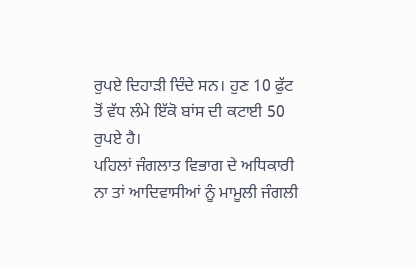ਰੁਪਏ ਦਿਹਾੜੀ ਦਿੰਦੇ ਸਨ। ਹੁਣ 10 ਫੁੱਟ ਤੋਂ ਵੱਧ ਲੰਮੇ ਇੱਕੋ ਬਾਂਸ ਦੀ ਕਟਾਈ 50 ਰੁਪਏ ਹੈ।
ਪਹਿਲਾਂ ਜੰਗਲਾਤ ਵਿਭਾਗ ਦੇ ਅਧਿਕਾਰੀ ਨਾ ਤਾਂ ਆਦਿਵਾਸੀਆਂ ਨੂੰ ਮਾਮੂਲੀ ਜੰਗਲੀ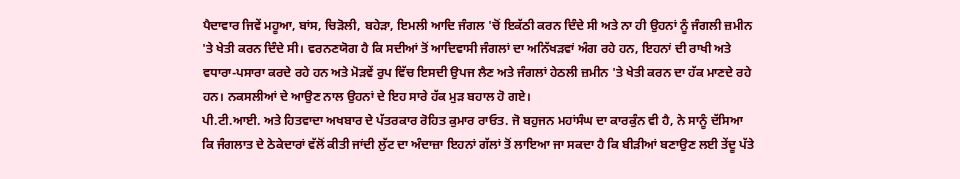ਪੈਦਾਵਾਰ ਜਿਵੇਂ ਮਹੂਆ, ਬਾਂਸ, ਚਿੜੋਲੀ, ਬਹੇੜਾ, ਇਮਲੀ ਆਦਿ ਜੰਗਲ 'ਚੋਂ ਇਕੱਠੀ ਕਰਨ ਦਿੰਦੇ ਸੀ ਅਤੇ ਨਾ ਹੀ ਉਹਨਾਂ ਨੂੰ ਜੰਗਲੀ ਜ਼ਮੀਨ 'ਤੇ ਖੇਤੀ ਕਰਨ ਦਿੰਦੇ ਸੀ। ਵਰਨਣਯੋਗ ਹੈ ਕਿ ਸਦੀਆਂ ਤੋਂ ਆਦਿਵਾਸੀ ਜੰਗਲਾਂ ਦਾ ਅਨਿੱਖੜਵਾਂ ਅੰਗ ਰਹੇ ਹਨ, ਇਹਨਾਂ ਦੀ ਰਾਖੀ ਅਤੇ ਵਧਾਰਾ-ਪਸਾਰਾ ਕਰਦੇ ਰਹੇ ਹਨ ਅਤੇ ਮੋੜਵੇਂ ਰੁਪ ਵਿੱਚ ਇਸਦੀ ਉਪਜ ਲੈਣ ਅਤੇ ਜੰਗਲਾਂ ਹੇਠਲੀ ਜ਼ਮੀਨ 'ਤੇ ਖੇਤੀ ਕਰਨ ਦਾ ਹੱਕ ਮਾਣਦੇ ਰਹੇ ਹਨ। ਨਕਸਲੀਆਂ ਦੇ ਆਉਣ ਨਾਲ ਉਹਨਾਂ ਦੇ ਇਹ ਸਾਰੇ ਹੱਕ ਮੁੜ ਬਹਾਲ ਹੋ ਗਏ।
ਪੀ.ਟੀ.ਆਈ. ਅਤੇ ਹਿਤਵਾਦਾ ਅਖਬਾਰ ਦੇ ਪੱਤਰਕਾਰ ਰੋਹਿਤ ਕੁਮਾਰ ਰਾਓਤ. ਜੋ ਬਹੁਜਨ ਮਹਾਂਸੰਘ ਦਾ ਕਾਰਕੁੰਨ ਵੀ ਹੈ, ਨੇ ਸਾਨੂੰ ਦੱਸਿਆ ਕਿ ਜੰਗਲਾਤ ਦੇ ਠੇਕੇਦਾਰਾਂ ਵੱਲੋਂ ਕੀਤੀ ਜਾਂਦੀ ਲੁੱਟ ਦਾ ਅੰਦਾਜ਼ਾ ਇਹਨਾਂ ਗੱਲਾਂ ਤੋਂ ਲਾਇਆ ਜਾ ਸਕਦਾ ਹੈ ਕਿ ਬੀੜੀਆਂ ਬਣਾਉਣ ਲਈ ਤੇਂਦੂ ਪੱਤੇ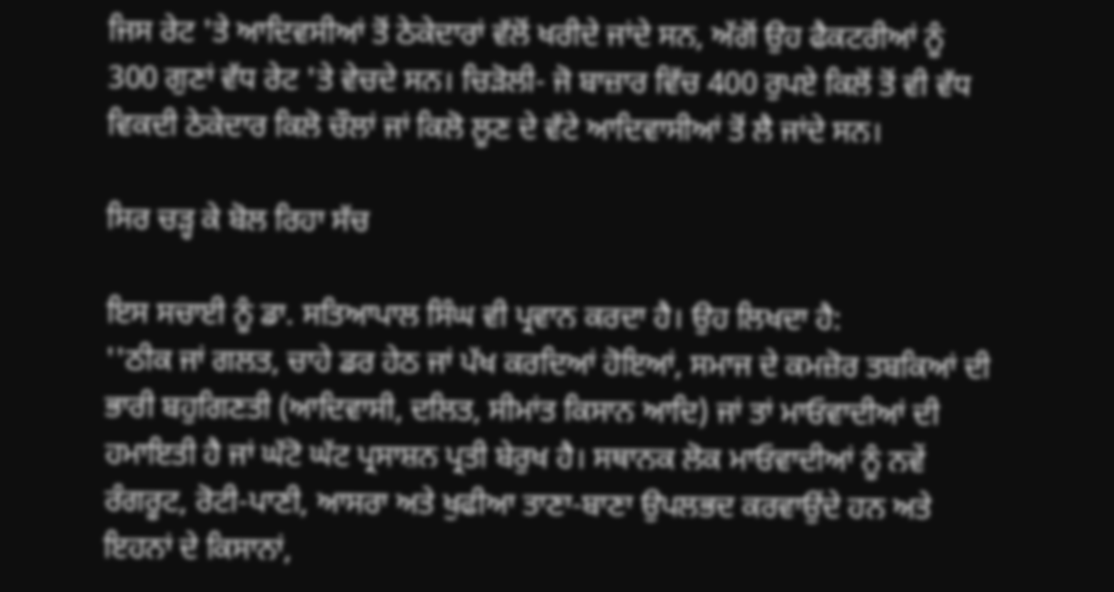ਜਿਸ ਰੇਟ 'ਤੇ ਆਦਿਵਸੀਆਂ ਤੋਂ ਠੇਕੇਦਾਰਾਂ ਵੱਲੋਂ ਖਰੀਦੇ ਜਾਂਦੇ ਸਨ, ਅੱਗੋਂ ਉਹ ਫੈਕਟਰੀਆਂ ਨੂੰ 300 ਗੁਣਾਂ ਵੱਧ ਰੇਟ 'ਤੇ ਵੇਚਦੇ ਸਨ। ਚਿੜੋਲੀ- ਜੋ ਬਾਜ਼ਾਰ ਵਿੱਚ 400 ਰੁਪਏ ਕਿਲੋਂ ਤੋਂ ਵੀ ਵੱਧ ਵਿਕਦੀ ਠੇਕੇਦਾਰ ਕਿਲੋ ਚੌਲਾਂ ਜਾਂ ਕਿਲੋ ਲੂਣ ਦੇ ਵੱਟੇ ਆਦਿਵਾਸੀਆਂ ਤੋਂ ਲੈ ਜਾਂਦੇ ਸਨ।

ਸਿਰ ਚੜ੍ਹ ਕੇ ਬੋਲ ਰਿਹਾ ਸੱਚ

ਇਸ ਸਚਾਈ ਨੂੰ ਡਾ. ਸਤਿਆਪਾਲ ਸਿੰਘ ਵੀ ਪ੍ਰਵਾਨ ਕਰਦਾ ਹੈ। ਉਹ ਲਿਖਦਾ ਹੈ:
''ਠੀਕ ਜਾਂ ਗਲਤ, ਚਾਹੇ ਡਰ ਹੇਠ ਜਾਂ ਪੱਖ ਕਰਦਿਆਂ ਹੋਇਆਂ, ਸਮਾਜ ਦੇ ਕਮਜ਼ੋਰ ਤਬਕਿਆਂ ਦੀ ਭਾਰੀ ਬਹੁਗਿਣਤੀ (ਆਦਿਵਾਸੀ, ਦਲਿਤ, ਸੀਮਾਂਤ ਕਿਸਾਨ ਆਦਿ) ਜਾਂ ਤਾਂ ਮਾਓਵਾਦੀਆਂ ਦੀ ਹਮਾਇਤੀ ਹੈ ਜਾਂ ਘੱਟੋ ਘੱਟ ਪ੍ਰਸਾਸ਼ਨ ਪ੍ਰਤੀ ਬੇਰੁਖ ਹੈ। ਸਥਾਨਕ ਲੋਕ ਮਾਓਵਾਦੀਆਂ ਨੂੰ ਨਵੇਂ ਰੰਗਰੂਟ, ਰੋਟੀ-ਪਾਣੀ, ਆਸਰਾ ਅਤੇ ਖੁਫੀਆ ਤਾਣਾ-ਬਾਣਾ ਉਪਲਭਦ ਕਰਵਾਉਂਦੇ ਹਨ ਅਤੇ ਇਹਨਾਂ ਦੇ ਕਿਸਾਨਾਂ,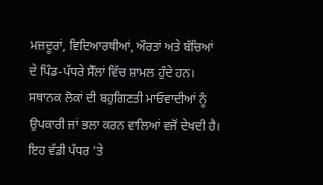ਮਜ਼ਦੂਰਾਂ, ਵਿਦਿਆਰਥੀਆਂ, ਔਰਤਾਂ ਅਤੇ ਬੱਚਿਆਂ ਦੇ ਪਿੰਡ-ਪੱਧਰੇ ਸੈੱਲਾਂ ਵਿੱਚ ਸ਼ਾਮਲ ਹੁੰਦੇ ਹਨ। ਸਥਾਨਕ ਲੋਕਾਂ ਦੀ ਬਹੁਗਿਣਤੀ ਮਾਓਵਾਦੀਆਂ ਨੂੰ ਉਪਕਾਰੀ ਜਾਂ ਭਲਾ ਕਰਨ ਵਾਲਿਆਂ ਵਜੋਂ ਦੇਖਦੀ ਹੈ। ਇਹ ਵੱਡੀ ਪੱਧਰ 'ਤੇ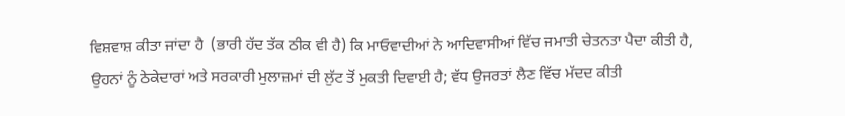ਵਿਸ਼ਵਾਸ਼ ਕੀਤਾ ਜਾਂਦਾ ਹੈ  (ਭਾਰੀ ਹੱਦ ਤੱਕ ਠੀਕ ਵੀ ਹੈ) ਕਿ ਮਾਓਵਾਦੀਆਂ ਨੇ ਆਦਿਵਾਸੀਆਂ ਵਿੱਚ ਜਮਾਤੀ ਚੇਤਨਤਾ ਪੈਦਾ ਕੀਤੀ ਹੈ, ਉਹਨਾਂ ਨੂੰ ਠੇਕੇਦਾਰਾਂ ਅਤੇ ਸਰਕਾਰੀ ਮੁਲਾਜ਼ਮਾਂ ਦੀ ਲੁੱਟ ਤੋਂ ਮੁਕਤੀ ਦਿਵਾਈ ਹੈ; ਵੱਧ ਉਜਰਤਾਂ ਲੈਣ ਵਿੱਚ ਮੱਦਦ ਕੀਤੀ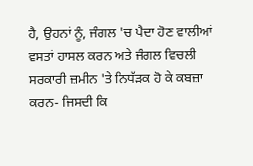ਹੈ, ਉਹਨਾਂ ਨੂੰ, ਜੰਗਲ 'ਚ ਪੈਦਾ ਹੋਣ ਵਾਲੀਆਂ ਵਸਤਾਂ ਹਾਸਲ ਕਰਨ ਅਤੇ ਜੰਗਲ ਵਿਚਲੀ ਸਰਕਾਰੀ ਜ਼ਮੀਨ 'ਤੇ ਨਿਧੱੜਕ ਹੋ ਕੇ ਕਬਜ਼ਾ ਕਰਨ- ਜਿਸਦੀ ਕਿ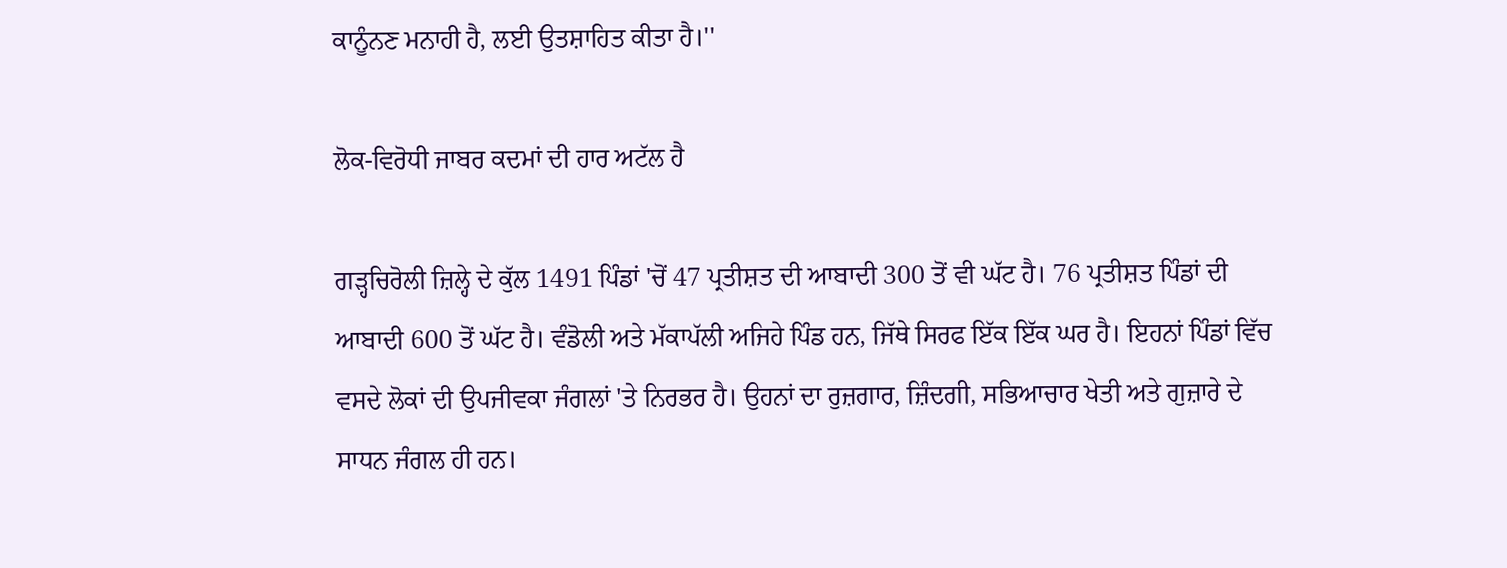ਕਾਨੂੰਨਣ ਮਨਾਹੀ ਹੈ, ਲਈ ਉਤਸ਼ਾਹਿਤ ਕੀਤਾ ਹੈ।''

ਲੋਕ-ਵਿਰੋਧੀ ਜਾਬਰ ਕਦਮਾਂ ਦੀ ਹਾਰ ਅਟੱਲ ਹੈ

ਗੜ੍ਹਚਿਰੋਲੀ ਜ਼ਿਲ੍ਹੇ ਦੇ ਕੁੱਲ 1491 ਪਿੰਡਾਂ 'ਚੋਂ 47 ਪ੍ਰਤੀਸ਼ਤ ਦੀ ਆਬਾਦੀ 300 ਤੋਂ ਵੀ ਘੱਟ ਹੈ। 76 ਪ੍ਰਤੀਸ਼ਤ ਪਿੰਡਾਂ ਦੀ ਆਬਾਦੀ 600 ਤੋਂ ਘੱਟ ਹੈ। ਵੰਡੋਲੀ ਅਤੇ ਮੱਕਾਪੱਲੀ ਅਜਿਹੇ ਪਿੰਡ ਹਨ, ਜਿੱਥੇ ਸਿਰਫ ਇੱਕ ਇੱਕ ਘਰ ਹੈ। ਇਹਨਾਂ ਪਿੰਡਾਂ ਵਿੱਚ ਵਸਦੇ ਲੋਕਾਂ ਦੀ ਉਪਜੀਵਕਾ ਜੰਗਲਾਂ 'ਤੇ ਨਿਰਭਰ ਹੈ। ਉਹਨਾਂ ਦਾ ਰੁਜ਼ਗਾਰ, ਜ਼ਿੰਦਗੀ, ਸਭਿਆਚਾਰ ਖੇਤੀ ਅਤੇ ਗੁਜ਼ਾਰੇ ਦੇ ਸਾਧਨ ਜੰਗਲ ਹੀ ਹਨ।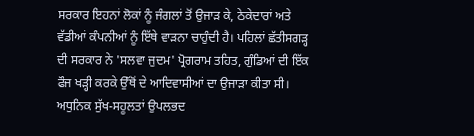ਸਰਕਾਰ ਇਹਨਾਂ ਲੋਕਾਂ ਨੂੰ ਜੰਗਲਾਂ ਤੋਂ ਉਜਾੜ ਕੇ, ਠੇਕੇਦਾਰਾਂ ਅਤੇ ਵੱਡੀਆਂ ਕੰਪਨੀਆਂ ਨੂੰ ਇੱਥੇ ਵਾੜਨਾ ਚਾਹੁੰਦੀ ਹੈ। ਪਹਿਲਾਂ ਛੱਤੀਸਗੜ੍ਹ ਦੀ ਸਰਕਾਰ ਨੇ 'ਸਲਵਾ ਜੁਦਮ' ਪ੍ਰੋਗਰਾਮ ਤਹਿਤ, ਗੁੰਡਿਆਂ ਦੀ ਇੱਕ ਫੌਜ ਖੜ੍ਹੀ ਕਰਕੇ ਉੱਥੋਂ ਦੇ ਆਦਿਵਾਸੀਆਂ ਦਾ ਉਜਾੜਾ ਕੀਤਾ ਸੀ। ਅਧੁਨਿਕ ਸੁੱਖ-ਸਹੂਲਤਾਂ ਉਪਲਭਦ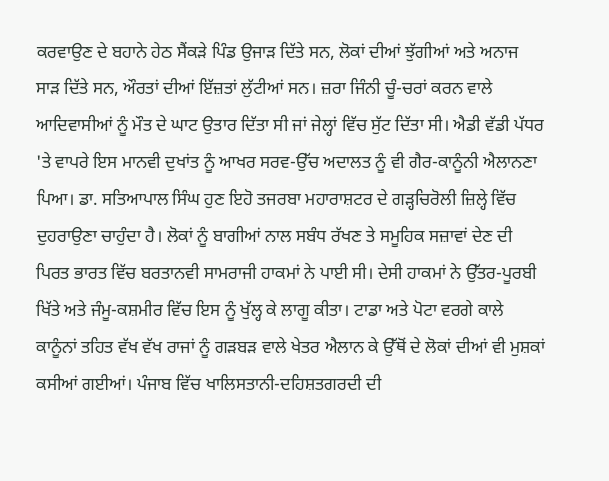ਕਰਵਾਉਣ ਦੇ ਬਹਾਨੇ ਹੇਠ ਸੈਂਕੜੇ ਪਿੰਡ ਉਜਾੜ ਦਿੱਤੇ ਸਨ, ਲੋਕਾਂ ਦੀਆਂ ਝੁੱਗੀਆਂ ਅਤੇ ਅਨਾਜ ਸਾੜ ਦਿੱਤੇ ਸਨ, ਔਰਤਾਂ ਦੀਆਂ ਇੱਜ਼ਤਾਂ ਲੁੱਟੀਆਂ ਸਨ। ਜ਼ਰਾ ਜਿੰਨੀ ਚੂੰ-ਚਰਾਂ ਕਰਨ ਵਾਲੇ ਆਦਿਵਾਸੀਆਂ ਨੂੰ ਮੌਤ ਦੇ ਘਾਟ ਉਤਾਰ ਦਿੱਤਾ ਸੀ ਜਾਂ ਜੇਲ੍ਹਾਂ ਵਿੱਚ ਸੁੱਟ ਦਿੱਤਾ ਸੀ। ਐਡੀ ਵੱਡੀ ਪੱਧਰ 'ਤੇ ਵਾਪਰੇ ਇਸ ਮਾਨਵੀ ਦੁਖਾਂਤ ਨੂੰ ਆਖਰ ਸਰਵ-ਉੱਚ ਅਦਾਲਤ ਨੂੰ ਵੀ ਗੈਰ-ਕਾਨੂੰਨੀ ਐਲਾਨਣਾ ਪਿਆ। ਡਾ. ਸਤਿਆਪਾਲ ਸਿੰਘ ਹੁਣ ਇਹੋ ਤਜਰਬਾ ਮਹਾਰਾਸ਼ਟਰ ਦੇ ਗੜ੍ਹਚਿਰੋਲੀ ਜ਼ਿਲ੍ਹੇ ਵਿੱਚ ਦੁਹਰਾਉਣਾ ਚਾਹੁੰਦਾ ਹੈ। ਲੋਕਾਂ ਨੂੰ ਬਾਗੀਆਂ ਨਾਲ ਸਬੰਧ ਰੱਖਣ ਤੇ ਸਮੂਹਿਕ ਸਜ਼ਾਵਾਂ ਦੇਣ ਦੀ ਪਿਰਤ ਭਾਰਤ ਵਿੱਚ ਬਰਤਾਨਵੀ ਸਾਮਰਾਜੀ ਹਾਕਮਾਂ ਨੇ ਪਾਈ ਸੀ। ਦੇਸੀ ਹਾਕਮਾਂ ਨੇ ਉੱਤਰ-ਪੂਰਬੀ ਖਿੱਤੇ ਅਤੇ ਜੰਮੂ-ਕਸ਼ਮੀਰ ਵਿੱਚ ਇਸ ਨੂੰ ਖੁੱਲ੍ਹ ਕੇ ਲਾਗੂ ਕੀਤਾ। ਟਾਡਾ ਅਤੇ ਪੋਟਾ ਵਰਗੇ ਕਾਲੇ ਕਾਨੂੰਨਾਂ ਤਹਿਤ ਵੱਖ ਵੱਖ ਰਾਜਾਂ ਨੂੰ ਗੜਬੜ ਵਾਲੇ ਖੇਤਰ ਐਲਾਨ ਕੇ ਉੱਥੋਂ ਦੇ ਲੋਕਾਂ ਦੀਆਂ ਵੀ ਮੁਸ਼ਕਾਂ ਕਸੀਆਂ ਗਈਆਂ। ਪੰਜਾਬ ਵਿੱਚ ਖਾਲਿਸਤਾਨੀ-ਦਹਿਸ਼ਤਗਰਦੀ ਦੀ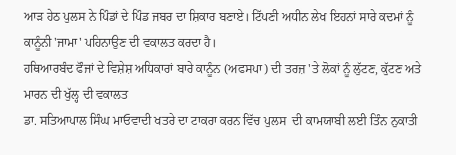ਆੜ ਹੇਠ ਪੁਲਸ ਨੇ ਪਿੰਡਾਂ ਦੇ ਪਿੰਡ ਜਬਰ ਦਾ ਸ਼ਿਕਾਰ ਬਣਾਏ। ਟਿੱਪਣੀ ਅਧੀਨ ਲੇਖ ਇਹਨਾਂ ਸਾਰੇ ਕਦਮਾਂ ਨੂੰ ਕਾਨੂੰਨੀ 'ਜਾਮਾ' ਪਹਿਨਾਉਣ ਦੀ ਵਕਾਲਤ ਕਰਦਾ ਹੈ।
ਹਥਿਆਰਬੰਦ ਫੌਜਾਂ ਦੇ ਵਿਸ਼ੇਸ਼ ਅਧਿਕਾਰਾਂ ਬਾਰੇ ਕਾਨੂੰਨ (ਅਫਸਪਾ) ਦੀ ਤਰਜ਼ 'ਤੇ ਲੋਕਾਂ ਨੂੰ ਲੁੱਟਣ, ਕੁੱਟਣ ਅਤੇ ਮਾਰਨ ਦੀ ਖੁੱਲ੍ਹ ਦੀ ਵਕਾਲਤ
ਡਾ. ਸਤਿਆਪਾਲ ਸਿੰਘ ਮਾਓਵਾਦੀ ਖਤਰੇ ਦਾ ਟਾਕਰਾ ਕਰਨ ਵਿੱਚ ਪੁਲਸ  ਦੀ ਕਾਮਯਾਬੀ ਲਈ ਤਿੰਨ ਨੁਕਾਤੀ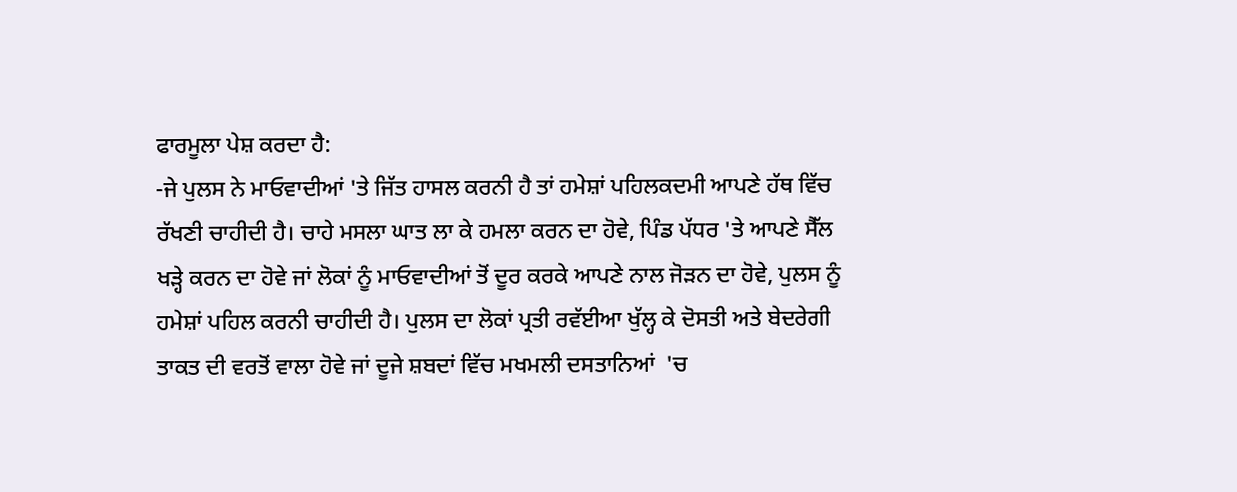ਫਾਰਮੂਲਾ ਪੇਸ਼ ਕਰਦਾ ਹੈ:
-ਜੇ ਪੁਲਸ ਨੇ ਮਾਓਵਾਦੀਆਂ 'ਤੇ ਜਿੱਤ ਹਾਸਲ ਕਰਨੀ ਹੈ ਤਾਂ ਹਮੇਸ਼ਾਂ ਪਹਿਲਕਦਮੀ ਆਪਣੇ ਹੱਥ ਵਿੱਚ ਰੱਖਣੀ ਚਾਹੀਦੀ ਹੈ। ਚਾਹੇ ਮਸਲਾ ਘਾਤ ਲਾ ਕੇ ਹਮਲਾ ਕਰਨ ਦਾ ਹੋਵੇ, ਪਿੰਡ ਪੱਧਰ 'ਤੇ ਆਪਣੇ ਸੈੱਲ ਖੜ੍ਹੇ ਕਰਨ ਦਾ ਹੋਵੇ ਜਾਂ ਲੋਕਾਂ ਨੂੰ ਮਾਓਵਾਦੀਆਂ ਤੋਂ ਦੂਰ ਕਰਕੇ ਆਪਣੇ ਨਾਲ ਜੋੜਨ ਦਾ ਹੋਵੇ, ਪੁਲਸ ਨੂੰ ਹਮੇਸ਼ਾਂ ਪਹਿਲ ਕਰਨੀ ਚਾਹੀਦੀ ਹੈ। ਪੁਲਸ ਦਾ ਲੋਕਾਂ ਪ੍ਰਤੀ ਰਵੱਈਆ ਖੁੱਲ੍ਹ ਕੇ ਦੋਸਤੀ ਅਤੇ ਬੇਦਰੇਗੀ ਤਾਕਤ ਦੀ ਵਰਤੋਂ ਵਾਲਾ ਹੋਵੇ ਜਾਂ ਦੂਜੇ ਸ਼ਬਦਾਂ ਵਿੱਚ ਮਖਮਲੀ ਦਸਤਾਨਿਆਂ  'ਚ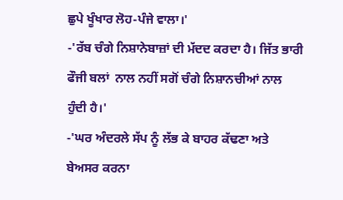ਛੁਪੇ ਖੂੰਖਾਰ ਲੋਹ-ਪੰਜੇ ਵਾਲਾ।'
-'ਰੱਬ ਚੰਗੇ ਨਿਸ਼ਾਨੇਬਾਜ਼ਾਂ ਦੀ ਮੱਦਦ ਕਰਦਾ ਹੈ। ਜਿੱਤ ਭਾਰੀ ਫੌਜੀ ਬਲਾਂ  ਨਾਲ ਨਹੀਂ ਸਗੋਂ ਚੰਗੇ ਨਿਸ਼ਾਨਚੀਆਂ ਨਾਲ ਹੁੰਦੀ ਹੈ।'
-'ਘਰ ਅੰਦਰਲੇ ਸੱਪ ਨੂੰ ਲੱਭ ਕੇ ਬਾਹਰ ਕੱਢਣਾ ਅਤੇ ਬੇਅਸਰ ਕਰਨਾ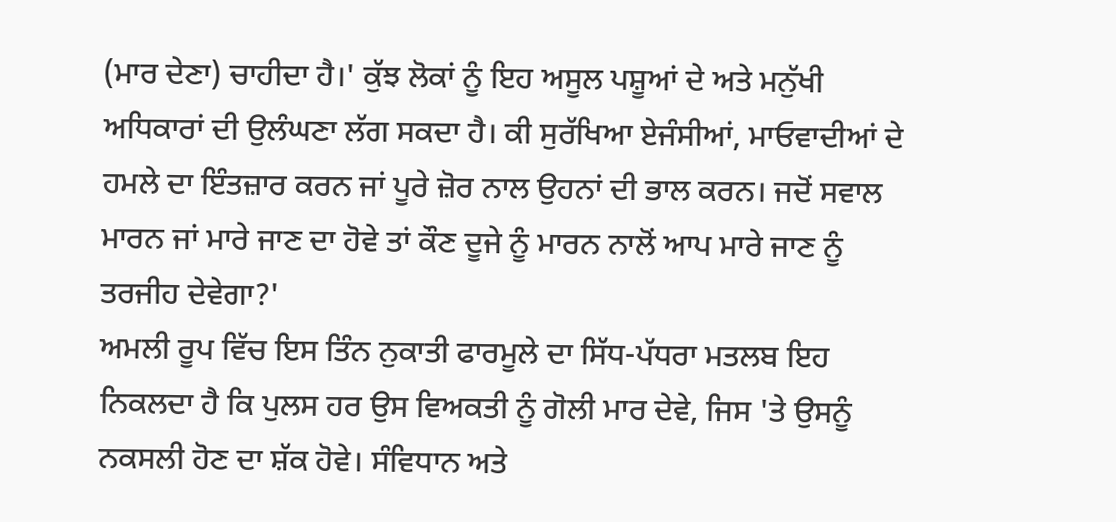(ਮਾਰ ਦੇਣਾ) ਚਾਹੀਦਾ ਹੈ।' ਕੁੱਝ ਲੋਕਾਂ ਨੂੰ ਇਹ ਅਸੂਲ ਪਸ਼ੂਆਂ ਦੇ ਅਤੇ ਮਨੁੱਖੀ ਅਧਿਕਾਰਾਂ ਦੀ ਉਲੰਘਣਾ ਲੱਗ ਸਕਦਾ ਹੈ। ਕੀ ਸੁਰੱਖਿਆ ਏਜੰਸੀਆਂ, ਮਾਓਵਾਦੀਆਂ ਦੇ ਹਮਲੇ ਦਾ ਇੰਤਜ਼ਾਰ ਕਰਨ ਜਾਂ ਪੂਰੇ ਜ਼ੋਰ ਨਾਲ ਉਹਨਾਂ ਦੀ ਭਾਲ ਕਰਨ। ਜਦੋਂ ਸਵਾਲ ਮਾਰਨ ਜਾਂ ਮਾਰੇ ਜਾਣ ਦਾ ਹੋਵੇ ਤਾਂ ਕੌਣ ਦੂਜੇ ਨੂੰ ਮਾਰਨ ਨਾਲੋਂ ਆਪ ਮਾਰੇ ਜਾਣ ਨੂੰ ਤਰਜੀਹ ਦੇਵੇਗਾ?'
ਅਮਲੀ ਰੂਪ ਵਿੱਚ ਇਸ ਤਿੰਨ ਨੁਕਾਤੀ ਫਾਰਮੂਲੇ ਦਾ ਸਿੱਧ-ਪੱਧਰਾ ਮਤਲਬ ਇਹ ਨਿਕਲਦਾ ਹੈ ਕਿ ਪੁਲਸ ਹਰ ਉਸ ਵਿਅਕਤੀ ਨੂੰ ਗੋਲੀ ਮਾਰ ਦੇਵੇ, ਜਿਸ 'ਤੇ ਉਸਨੂੰ ਨਕਸਲੀ ਹੋਣ ਦਾ ਸ਼ੱਕ ਹੋਵੇ। ਸੰਵਿਧਾਨ ਅਤੇ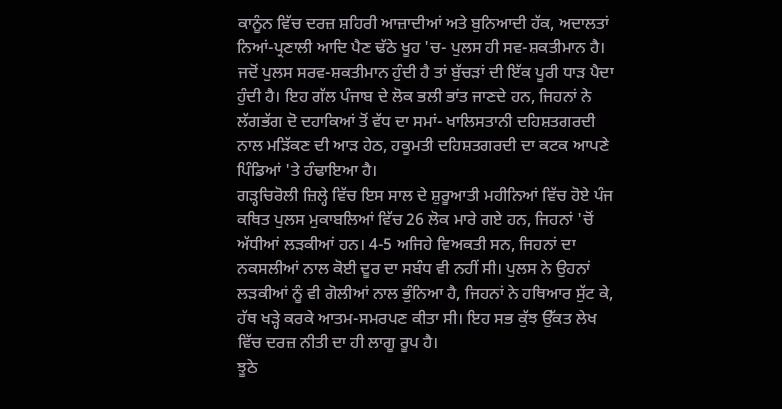ਕਾਨੂੰਨ ਵਿੱਚ ਦਰਜ਼ ਸ਼ਹਿਰੀ ਆਜ਼ਾਦੀਆਂ ਅਤੇ ਬੁਨਿਆਦੀ ਹੱਕ, ਅਦਾਲਤਾਂ ਨਿਆਂ-ਪ੍ਰਣਾਲੀ ਆਦਿ ਪੈਣ ਢੱਠੇ ਖੂਹ 'ਚ- ਪੁਲਸ ਹੀ ਸਵ-ਸ਼ਕਤੀਮਾਨ ਹੈ। ਜਦੋਂ ਪੁਲਸ ਸਰਵ-ਸ਼ਕਤੀਮਾਨ ਹੁੰਦੀ ਹੈ ਤਾਂ ਬੁੱਚੜਾਂ ਦੀ ਇੱਕ ਪੂਰੀ ਧਾੜ ਪੈਦਾ ਹੁੰਦੀ ਹੈ। ਇਹ ਗੱਲ ਪੰਜਾਬ ਦੇ ਲੋਕ ਭਲੀ ਭਾਂਤ ਜਾਣਦੇ ਹਨ, ਜਿਹਨਾਂ ਨੇ ਲੱਗਭੱਗ ਦੋ ਦਹਾਕਿਆਂ ਤੋਂ ਵੱਧ ਦਾ ਸਮਾਂ- ਖਾਲਿਸਤਾਨੀ ਦਹਿਸ਼ਤਗਰਦੀ ਨਾਲ ਮੜਿੱਕਣ ਦੀ ਆੜ ਹੇਠ, ਹਕੂਮਤੀ ਦਹਿਸ਼ਤਗਰਦੀ ਦਾ ਕਟਕ ਆਪਣੇ ਪਿੰਡਿਆਂ 'ਤੇ ਹੰਢਾਇਆ ਹੈ।
ਗੜ੍ਹਚਿਰੋਲੀ ਜ਼ਿਲ੍ਹੇ ਵਿੱਚ ਇਸ ਸਾਲ ਦੇ ਸ਼ੁਰੂਆਤੀ ਮਹੀਨਿਆਂ ਵਿੱਚ ਹੋਏ ਪੰਜ ਕਥਿਤ ਪੁਲਸ ਮੁਕਾਬਲਿਆਂ ਵਿੱਚ 26 ਲੋਕ ਮਾਰੇ ਗਏ ਹਨ, ਜਿਹਨਾਂ 'ਚੋਂ ਅੱਧੀਆਂ ਲੜਕੀਆਂ ਹਨ। 4-5 ਅਜਿਹੇ ਵਿਅਕਤੀ ਸਨ, ਜਿਹਨਾਂ ਦਾ ਨਕਸਲੀਆਂ ਨਾਲ ਕੋਈ ਦੂਰ ਦਾ ਸਬੰਧ ਵੀ ਨਹੀਂ ਸੀ। ਪੁਲਸ ਨੇ ਉਹਨਾਂ ਲੜਕੀਆਂ ਨੂੰ ਵੀ ਗੋਲੀਆਂ ਨਾਲ ਭੁੰਨਿਆ ਹੈ, ਜਿਹਨਾਂ ਨੇ ਹਥਿਆਰ ਸੁੱਟ ਕੇ, ਹੱਥ ਖੜ੍ਹੇ ਕਰਕੇ ਆਤਮ-ਸਮਰਪਣ ਕੀਤਾ ਸੀ। ਇਹ ਸਭ ਕੁੱਝ ਉੱਕਤ ਲੇਖ ਵਿੱਚ ਦਰਜ਼ ਨੀਤੀ ਦਾ ਹੀ ਲਾਗੂ ਰੂਪ ਹੈ।
ਝੂਠੇ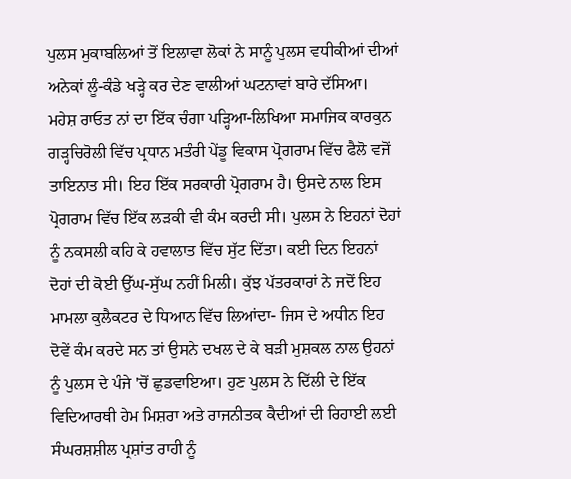ਪੁਲਸ ਮੁਕਾਬਲਿਆਂ ਤੋਂ ਇਲਾਵਾ ਲੋਕਾਂ ਨੇ ਸਾਨੂੰ ਪੁਲਸ ਵਧੀਕੀਆਂ ਦੀਆਂ ਅਨੇਕਾਂ ਲੂੰ-ਕੰਡੇ ਖੜ੍ਹੇ ਕਰ ਦੇਣ ਵਾਲੀਆਂ ਘਟਨਾਵਾਂ ਬਾਰੇ ਦੱਸਿਆ। ਮਹੇਸ਼ ਰਾਓਤ ਨਾਂ ਦਾ ਇੱਕ ਚੰਗਾ ਪੜ੍ਹਿਆ-ਲਿਖਿਆ ਸਮਾਜਿਕ ਕਾਰਕੁਨ ਗੜ੍ਹਚਿਰੋਲੀ ਵਿੱਚ ਪ੍ਰਧਾਨ ਮਤੰਰੀ ਪੇਂਡੂ ਵਿਕਾਸ ਪ੍ਰੋਗਰਾਮ ਵਿੱਚ ਫੈਲੋ ਵਜੋਂ ਤਾਇਨਾਤ ਸੀ। ਇਹ ਇੱਕ ਸਰਕਾਰੀ ਪ੍ਰੋਗਰਾਮ ਹੈ। ਉਸਦੇ ਨਾਲ ਇਸ ਪ੍ਰੋਗਰਾਮ ਵਿੱਚ ਇੱਕ ਲੜਕੀ ਵੀ ਕੰਮ ਕਰਦੀ ਸੀ। ਪੁਲਸ ਨੇ ਇਹਨਾਂ ਦੋਹਾਂ ਨੂੰ ਨਕਸਲੀ ਕਹਿ ਕੇ ਹਵਾਲਾਤ ਵਿੱਚ ਸੁੱਟ ਦਿੱਤਾ। ਕਈ ਦਿਨ ਇਹਨਾਂ ਦੋਹਾਂ ਦੀ ਕੋਈ ਉੱਘ-ਸੁੱਘ ਨਹੀਂ ਮਿਲੀ। ਕੁੱਝ ਪੱਤਰਕਾਰਾਂ ਨੇ ਜਦੋਂ ਇਹ ਮਾਮਲਾ ਕੁਲੈਕਟਰ ਦੇ ਧਿਆਨ ਵਿੱਚ ਲਿਆਂਦਾ- ਜਿਸ ਦੇ ਅਧੀਨ ਇਹ ਦੋਵੇਂ ਕੰਮ ਕਰਦੇ ਸਨ ਤਾਂ ਉਸਨੇ ਦਖਲ ਦੇ ਕੇ ਬੜੀ ਮੁਸ਼ਕਲ ਨਾਲ ਉਹਨਾਂ ਨੂੰ ਪੁਲਸ ਦੇ ਪੰਜੇ 'ਚੋਂ ਛੁਡਵਾਇਆ। ਹੁਣ ਪੁਲਸ ਨੇ ਦਿੱਲੀ ਦੇ ਇੱਕ ਵਿਦਿਆਰਥੀ ਹੇਮ ਮਿਸ਼ਰਾ ਅਤੇ ਰਾਜਨੀਤਕ ਕੈਦੀਆਂ ਦੀ ਰਿਹਾਈ ਲਈ ਸੰਘਰਸ਼ਸ਼ੀਲ ਪ੍ਰਸ਼ਾਂਤ ਰਾਹੀ ਨੂੰ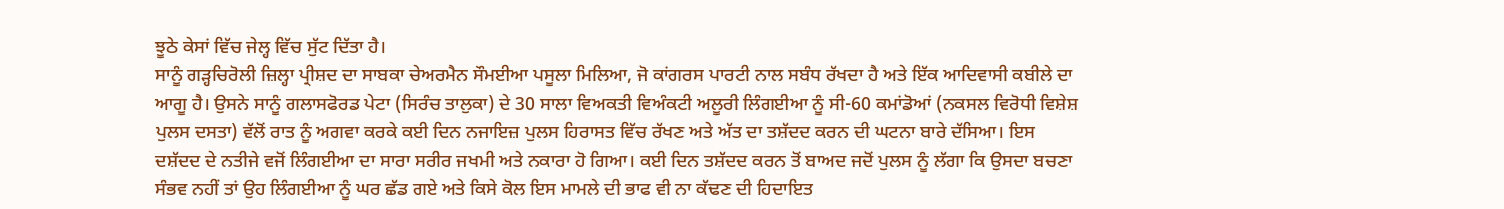ਝੂਠੇ ਕੇਸਾਂ ਵਿੱਚ ਜੇਲ੍ਹ ਵਿੱਚ ਸੁੱਟ ਦਿੱਤਾ ਹੈ।
ਸਾਨੂੰ ਗੜ੍ਹਚਿਰੋਲੀ ਜ਼ਿਲ੍ਹਾ ਪ੍ਰੀਸ਼ਦ ਦਾ ਸਾਬਕਾ ਚੇਅਰਮੈਨ ਸੌਮਈਆ ਪਸੂਲਾ ਮਿਲਿਆ, ਜੋ ਕਾਂਗਰਸ ਪਾਰਟੀ ਨਾਲ ਸਬੰਧ ਰੱਖਦਾ ਹੈ ਅਤੇ ਇੱਕ ਆਦਿਵਾਸੀ ਕਬੀਲੇ ਦਾ ਆਗੂ ਹੈ। ਉਸਨੇ ਸਾਨੂੰ ਗਲਾਸਫੋਰਡ ਪੇਟਾ (ਸਿਰੰਚ ਤਾਲੁਕਾ) ਦੇ 30 ਸਾਲਾ ਵਿਅਕਤੀ ਵਿਅੰਕਟੀ ਅਲੂਰੀ ਲਿੰਗਈਆ ਨੂੰ ਸੀ-60 ਕਮਾਂਡੋਆਂ (ਨਕਸਲ ਵਿਰੋਧੀ ਵਿਸ਼ੇਸ਼ ਪੁਲਸ ਦਸਤਾ) ਵੱਲੋਂ ਰਾਤ ਨੂੰ ਅਗਵਾ ਕਰਕੇ ਕਈ ਦਿਨ ਨਜਾਇਜ਼ ਪੁਲਸ ਹਿਰਾਸਤ ਵਿੱਚ ਰੱਖਣ ਅਤੇ ਅੱਤ ਦਾ ਤਸ਼ੱਦਦ ਕਰਨ ਦੀ ਘਟਨਾ ਬਾਰੇ ਦੱਸਿਆ। ਇਸ ਦਸ਼ੱਦਦ ਦੇ ਨਤੀਜੇ ਵਜੋਂ ਲਿੰਗਈਆ ਦਾ ਸਾਰਾ ਸਰੀਰ ਜਖਮੀ ਅਤੇ ਨਕਾਰਾ ਹੋ ਗਿਆ। ਕਈ ਦਿਨ ਤਸ਼ੱਦਦ ਕਰਨ ਤੋਂ ਬਾਅਦ ਜਦੋਂ ਪੁਲਸ ਨੂੰ ਲੱਗਾ ਕਿ ਉਸਦਾ ਬਚਣਾ ਸੰਭਵ ਨਹੀਂ ਤਾਂ ਉਹ ਲਿੰਗਈਆ ਨੂੰ ਘਰ ਛੱਡ ਗਏ ਅਤੇ ਕਿਸੇ ਕੋਲ ਇਸ ਮਾਮਲੇ ਦੀ ਭਾਫ ਵੀ ਨਾ ਕੱਢਣ ਦੀ ਹਿਦਾਇਤ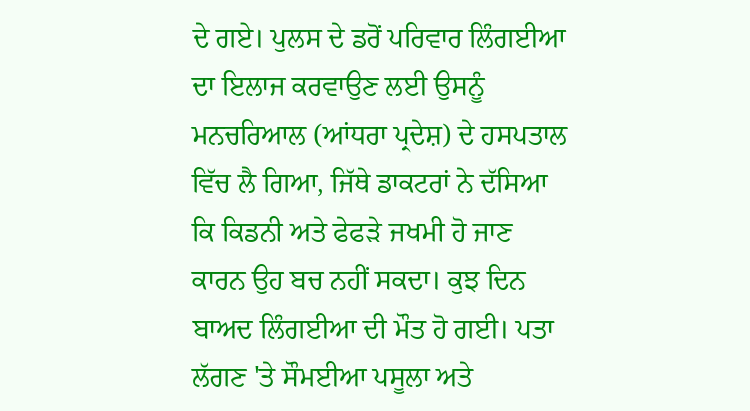ਦੇ ਗਏ। ਪੁਲਸ ਦੇ ਡਰੋਂ ਪਰਿਵਾਰ ਲਿੰਗਈਆ ਦਾ ਇਲਾਜ ਕਰਵਾਉਣ ਲਈ ਉਸਨੂੰ ਮਨਚਰਿਆਲ (ਆਂਧਰਾ ਪ੍ਰਦੇਸ਼) ਦੇ ਹਸਪਤਾਲ ਵਿੱਚ ਲੈ ਗਿਆ, ਜਿੱਥੇ ਡਾਕਟਰਾਂ ਨੇ ਦੱਸਿਆ ਕਿ ਕਿਡਨੀ ਅਤੇ ਫੇਫੜੇ ਜਖਮੀ ਹੋ ਜਾਣ ਕਾਰਨ ਉਹ ਬਚ ਨਹੀਂ ਸਕਦਾ। ਕੁਝ ਦਿਨ ਬਾਅਦ ਲਿੰਗਈਆ ਦੀ ਮੌਤ ਹੋ ਗਈ। ਪਤਾ ਲੱਗਣ 'ਤੇ ਸੌਮਈਆ ਪਸੂਲਾ ਅਤੇ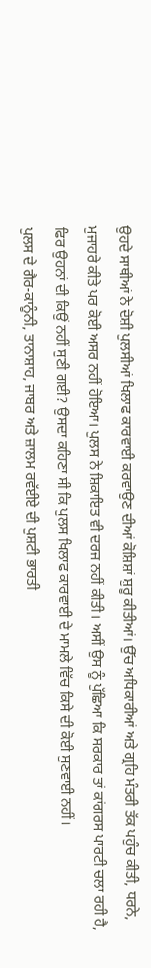ਉਹਦੇ ਸਾਥੀਆਂ ਨੇ ਦੋਸ਼ੀ ਪੁਲਸੀਆਂ ਖਿਲਾਫ ਕਾਰਵਾਈ ਕਰਵਾਉਣ ਦੀਆਂ ਕੋਸ਼ਿਸ਼ਾਂ ਸ਼ੁਰੂ ਕੀਤੀਆਂ। ਉੱਚ ਅਧਿਕਾਰੀਆਂ ਅਤੇ ਗ੍ਰਹਿ ਮੰਤਰੀ ਤੱਕ ਪਹੁੰਚ ਕੀਤੀ, ਧਰਨੇ, ਮੁਜਾਹਰੇ ਕੀਤੇ ਪਰ ਕੋਈ ਅਸਰ ਨਹੀਂ ਹੋਇਆ। ਪੁਲਸ ਨੇ ਸ਼ਿਕਾਇਤ ਵੀ ਦਰਜ ਨਹੀਂ ਕੀਤੀ। ਅਸੀਂ ਉਸ ਨੂੰ ਪੁੱਛਿਆ ਕਿ ਸਰਕਾਰ ਤਾਂ ਕਾਂਗਰਸ ਪਾਰਟੀ ਚਲਾ ਰਹੀ ਹੈ, ਫਿਰ ਉਹਨਾਂ ਦੀ ਕਿਉਂ ਨਹੀਂ ਸੁਣੀ ਗਈ? ਉਸਦਾ ਕਹਿਣਾ ਸੀ ਕਿ ਪੁਲਸ ਖਿਲਾਫ ਕਾਰਵਾਈ ਦੇ ਮਾਮਲੇ ਵਿੱਚ ਕਿਸੇ ਦੀ ਕੋਈ ਸੁਣਵਾਈ ਨਹੀਂ।
ਪੁਲਸ ਦੇ ਗੈਰ-ਕਾਨੂੰਨੀ, ਤਾਨਾਸ਼ਾਹ, ਜਾਬਰ ਅਤੇ ਜ਼ਾਲਮ ਰਵੱਈਏ ਦੀ ਪੁਸ਼ਟੀ ਭਾਰਤੀ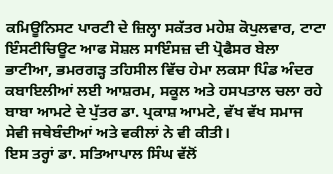ਕਮਿਊਨਿਸਟ ਪਾਰਟੀ ਦੇ ਜ਼ਿਲ੍ਹਾ ਸਕੱਤਰ ਮਹੇਸ਼ ਕੋਪੁਲਵਾਰ, ਟਾਟਾ ਇੰਸਟੀਚਿਊਟ ਆਫ ਸੋਸ਼ਲ ਸਾਇੰਸਜ਼ ਦੀ ਪ੍ਰੋਫੈਸਰ ਬੇਲਾ ਭਾਟੀਆ, ਭਮਰਗੜ੍ਹ ਤਹਿਸੀਲ ਵਿੱਚ ਹੇਮਾ ਲਕਸਾ ਪਿੰਡ ਅੰਦਰ ਕਬਾਇਲੀਆਂ ਲਈ ਆਸ਼ਰਮ, ਸਕੂਲ ਅਤੇ ਹਸਪਤਾਲ ਚਲਾ ਰਹੇ ਬਾਬਾ ਆਮਟੇ ਦੇ ਪੁੱਤਰ ਡਾ. ਪ੍ਰਕਾਸ਼ ਆਮਟੇ, ਵੱਖ ਵੱਖ ਸਮਾਜ ਸੇਵੀ ਜਥੇਬੰਦੀਆਂ ਅਤੇ ਵਕੀਲਾਂ ਨੇ ਵੀ ਕੀਤੀ।
ਇਸ ਤਰ੍ਹਾਂ ਡਾ. ਸਤਿਆਪਾਲ ਸਿੰਘ ਵੱਲੋਂ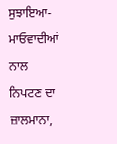ਸੁਝਾਇਆ- ਮਾਓਵਾਦੀਆਂ ਨਾਲ ਨਿਪਟਣ ਦਾ ਜ਼ਾਲਮਾਨਾ,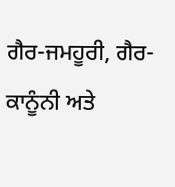ਗੈਰ-ਜਮਹੂਰੀ, ਗੈਰ-ਕਾਨੂੰਨੀ ਅਤੇ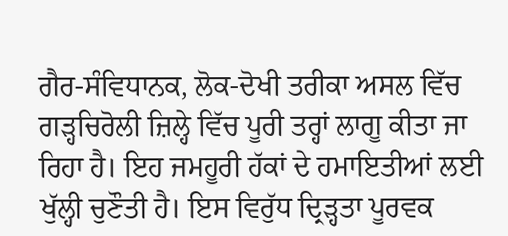ਗੈਰ-ਸੰਵਿਧਾਨਕ, ਲੋਕ-ਦੋਖੀ ਤਰੀਕਾ ਅਸਲ ਵਿੱਚ ਗੜ੍ਹਚਿਰੋਲੀ ਜ਼ਿਲ੍ਹੇ ਵਿੱਚ ਪੂਰੀ ਤਰ੍ਹਾਂ ਲਾਗੂ ਕੀਤਾ ਜਾ ਰਿਹਾ ਹੈ। ਇਹ ਜਮਹੂਰੀ ਹੱਕਾਂ ਦੇ ਹਮਾਇਤੀਆਂ ਲਈ ਖੁੱਲ੍ਹੀ ਚੁਣੌਤੀ ਹੈ। ਇਸ ਵਿਰੁੱਧ ਦ੍ਰਿੜ੍ਹਤਾ ਪੂਰਵਕ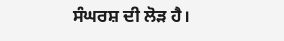ਸੰਘਰਸ਼ ਦੀ ਲੋੜ ਹੈ।